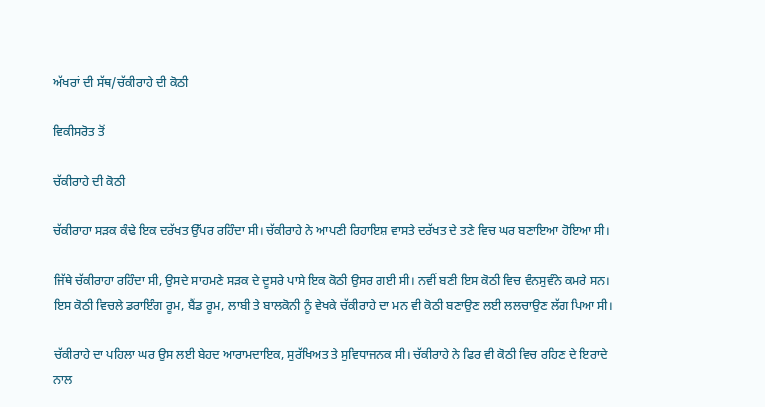ਅੱਖਰਾਂ ਦੀ ਸੱਥ/ਚੱਕੀਰਾਹੇ ਦੀ ਕੋਠੀ

ਵਿਕੀਸਰੋਤ ਤੋਂ

ਚੱਕੀਰਾਹੇ ਦੀ ਕੋਠੀ

ਚੱਕੀਰਾਹਾ ਸੜਕ ਕੰਢੇ ਇਕ ਦਰੱਖਤ ਉੱਪਰ ਰਹਿੰਦਾ ਸੀ। ਚੱਕੀਰਾਹੇ ਨੇ ਆਪਣੀ ਰਿਹਾਇਸ਼ ਵਾਸਤੇ ਦਰੱਖਤ ਦੇ ਤਣੇ ਵਿਚ ਘਰ ਬਣਾਇਆ ਹੋਇਆ ਸੀ।

ਜਿੱਥੇ ਚੱਕੀਰਾਹਾ ਰਹਿੰਦਾ ਸੀ, ਉਸਦੇ ਸਾਹਮਣੇ ਸੜਕ ਦੇ ਦੂਸਰੇ ਪਾਸੇ ਇਕ ਕੋਠੀ ਉਸਰ ਗਈ ਸੀ। ਨਵੀਂ ਬਣੀ ਇਸ ਕੋਠੀ ਵਿਚ ਵੰਨਸੁਵੰਨੇ ਕਮਰੇ ਸਨ। ਇਸ ਕੋਠੀ ਵਿਚਲੇ ਡਰਾਇੰਗ ਰੂਮ, ਬੈਂਡ ਰੂਮ, ਲਾਬੀ ਤੇ ਬਾਲਕੋਨੀ ਨੂੰ ਵੇਖਕੇ ਚੱਕੀਰਾਹੇ ਦਾ ਮਨ ਵੀ ਕੋਠੀ ਬਣਾਉਣ ਲਈ ਲਲਚਾਉਣ ਲੱਗ ਪਿਆ ਸੀ।

ਚੱਕੀਰਾਹੇ ਦਾ ਪਹਿਲਾ ਘਰ ਉਸ ਲਈ ਬੇਹਦ ਆਰਾਮਦਾਇਕ, ਸੁਰੱਖਿਅਤ ਤੇ ਸੁਵਿਧਾਜਨਕ ਸੀ। ਚੱਕੀਰਾਹੇ ਨੇ ਫਿਰ ਵੀ ਕੋਠੀ ਵਿਚ ਰਹਿਣ ਦੇ ਇਰਾਦੇ ਨਾਲ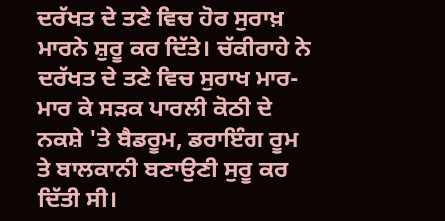ਦਰੱਖਤ ਦੇ ਤਣੇ ਵਿਚ ਹੋਰ ਸੁਰਾਖ਼ ਮਾਰਨੇ ਸ਼ੁਰੂ ਕਰ ਦਿੱਤੇ। ਚੱਕੀਰਾਹੇ ਨੇ ਦਰੱਖਤ ਦੇ ਤਣੇ ਵਿਚ ਸੁਰਾਖ ਮਾਰ-ਮਾਰ ਕੇ ਸੜਕ ਪਾਰਲੀ ਕੋਠੀ ਦੇ ਨਕਸ਼ੇ 'ਤੇ ਬੈਡਰੂਮ, ਡਰਾਇੰਗ ਰੂਮ ਤੇ ਬਾਲਕਾਨੀ ਬਣਾਉਣੀ ਸੁਰੂ ਕਰ ਦਿੱਤੀ ਸੀ।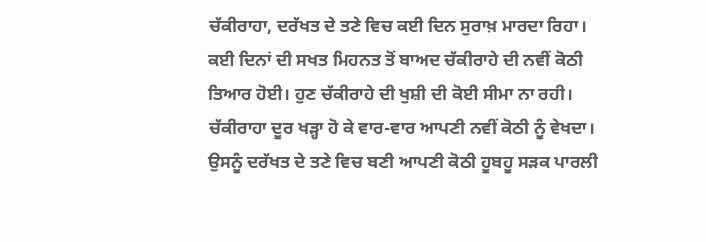ਚੱਕੀਰਾਹਾ, ਦਰੱਖਤ ਦੇ ਤਣੇ ਵਿਚ ਕਈ ਦਿਨ ਸੁਰਾਖ਼ ਮਾਰਦਾ ਰਿਹਾ। ਕਈ ਦਿਨਾਂ ਦੀ ਸਖਤ ਮਿਹਨਤ ਤੋਂ ਬਾਅਦ ਚੱਕੀਰਾਹੇ ਦੀ ਨਵੀਂ ਕੋਠੀ ਤਿਆਰ ਹੋਈ। ਹੁਣ ਚੱਕੀਰਾਹੇ ਦੀ ਖੁਸ਼ੀ ਦੀ ਕੋਈ ਸੀਮਾ ਨਾ ਰਹੀ। ਚੱਕੀਰਾਹਾ ਦੂਰ ਖੜ੍ਹਾ ਹੋ ਕੇ ਵਾਰ-ਵਾਰ ਆਪਣੀ ਨਵੀਂ ਕੋਠੀ ਨੂੰ ਵੇਖਦਾ। ਉਸਨੂੰ ਦਰੱਖਤ ਦੇ ਤਣੇ ਵਿਚ ਬਣੀ ਆਪਣੀ ਕੋਠੀ ਹੂਬਹੂ ਸੜਕ ਪਾਰਲੀ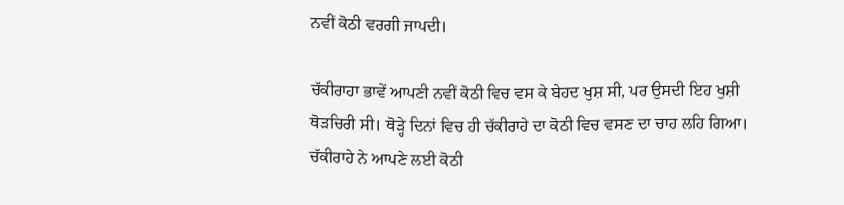ਨਵੀਂ ਕੋਠੀ ਵਰਗੀ ਜਾਪਦੀ।

ਚੱਕੀਰਾਹਾ ਭਾਵੇਂ ਆਪਣੀ ਨਵੀਂ ਕੋਠੀ ਵਿਚ ਵਸ ਕੇ ਬੇਹਦ ਖੁਸ਼ ਸੀ, ਪਰ ਉਸਦੀ ਇਹ ਖੁਸ਼ੀ ਥੋੜਚਿਰੀ ਸੀ। ਥੋੜ੍ਹੇ ਦਿਨਾਂ ਵਿਚ ਹੀ ਚੱਕੀਰਾਹੇ ਦਾ ਕੋਠੀ ਵਿਚ ਵਸਣ ਦਾ ਚਾਹ ਲਹਿ ਗਿਆ। ਚੱਕੀਰਾਹੇ ਨੇ ਆਪਣੇ ਲਈ ਕੋਠੀ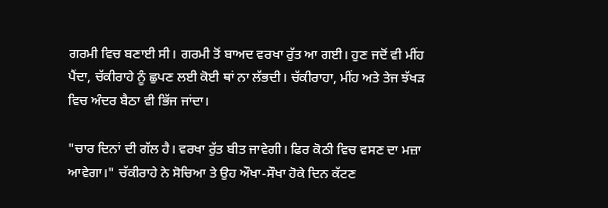ਗਰਮੀ ਵਿਚ ਬਣਾਈ ਸੀ। ਗਰਮੀ ਤੋਂ ਬਾਅਦ ਵਰਖਾ ਰੁੱਤ ਆ ਗਈ। ਹੁਣ ਜਦੋਂ ਵੀ ਮੀਂਹ ਪੈਂਦਾ, ਚੱਕੀਰਾਹੇ ਨੂੰ ਛੁਪਣ ਲਈ ਕੋਈ ਥਾਂ ਨਾ ਲੱਭਦੀ। ਚੱਕੀਰਾਹਾ, ਮੀਂਹ ਅਤੇ ਤੇਜ ਝੱਖੜ ਵਿਚ ਅੰਦਰ ਬੈਠਾ ਵੀ ਭਿੱਜ ਜਾਂਦਾ।

"ਚਾਰ ਦਿਨਾਂ ਦੀ ਗੱਲ ਹੈ। ਵਰਖਾ ਰੁੱਤ ਬੀਤ ਜਾਵੇਗੀ। ਫਿਰ ਕੋਠੀ ਵਿਚ ਵਸਣ ਦਾ ਮਜ਼ਾ ਆਵੇਗਾ।" ਚੱਕੀਰਾਹੇ ਨੇ ਸੋਚਿਆ ਤੇ ਉਹ ਔਖਾ-ਸੌਖਾ ਹੋਕੇ ਦਿਨ ਕੱਟਣ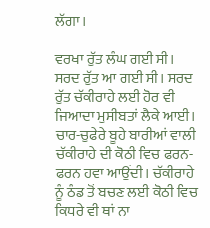ਲੱਗਾ।

ਵਰਖਾ ਰੁੱਤ ਲੰਘ ਗਈ ਸੀ। ਸਰਦ ਰੁੱਤ ਆ ਗਈ ਸੀ। ਸਰਦ ਰੁੱਤ ਚੱਕੀਰਾਹੇ ਲਈ ਹੋਰ ਵੀ ਜਿਆਦਾ ਮੁਸੀਬਤਾਂ ਲੈਕੇ ਆਈ। ਚਾਰ-ਚੁਫੇਰੇ ਬੂਹੇ ਬਾਰੀਆਂ ਵਾਲੀ ਚੱਕੀਰਾਹੇ ਦੀ ਕੋਠੀ ਵਿਚ ਫਰਨ-ਫਰਨ ਹਵਾ ਆਉਂਦੀ। ਚੱਕੀਰਾਹੇ ਨੂੰ ਠੰਡ ਤੋਂ ਬਚਣ ਲਈ ਕੋਠੀ ਵਿਚ ਕਿਧਰੇ ਵੀ ਥਾਂ ਨਾ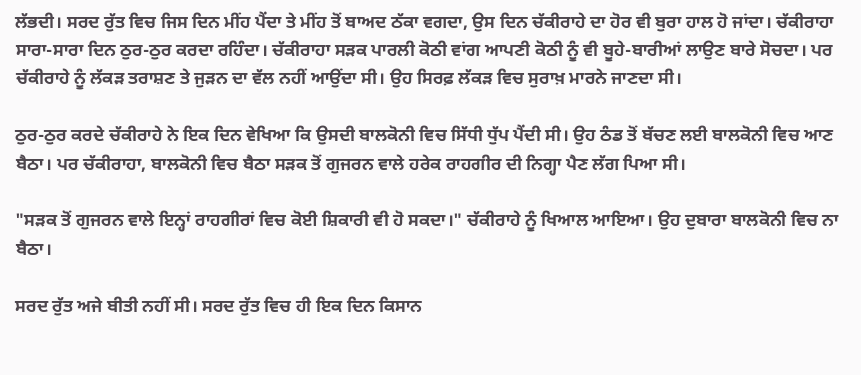ਲੱਭਦੀ। ਸਰਦ ਰੁੱਤ ਵਿਚ ਜਿਸ ਦਿਨ ਮੀਂਹ ਪੈਂਦਾ ਤੇ ਮੀਂਹ ਤੋਂ ਬਾਅਦ ਠੱਕਾ ਵਗਦਾ, ਉਸ ਦਿਨ ਚੱਕੀਰਾਹੇ ਦਾ ਹੋਰ ਵੀ ਬੁਰਾ ਹਾਲ ਹੋ ਜਾਂਦਾ। ਚੱਕੀਰਾਹਾ ਸਾਰਾ-ਸਾਰਾ ਦਿਨ ਠੁਰ-ਠੁਰ ਕਰਦਾ ਰਹਿੰਦਾ। ਚੱਕੀਰਾਹਾ ਸੜਕ ਪਾਰਲੀ ਕੋਠੀ ਵਾਂਗ ਆਪਣੀ ਕੋਠੀ ਨੂੰ ਵੀ ਬੂਹੇ-ਬਾਰੀਆਂ ਲਾਉਣ ਬਾਰੇ ਸੋਚਦਾ। ਪਰ ਚੱਕੀਰਾਹੇ ਨੂੰ ਲੱਕੜ ਤਰਾਸ਼ਣ ਤੇ ਜੁੜਨ ਦਾ ਵੱਲ ਨਹੀਂ ਆਉਂਦਾ ਸੀ। ਉਹ ਸਿਰਫ਼ ਲੱਕੜ ਵਿਚ ਸੁਰਾਖ਼ ਮਾਰਨੇ ਜਾਣਦਾ ਸੀ।

ਠੁਰ-ਠੁਰ ਕਰਦੇ ਚੱਕੀਰਾਹੇ ਨੇ ਇਕ ਦਿਨ ਵੇਖਿਆ ਕਿ ਉਸਦੀ ਬਾਲਕੋਨੀ ਵਿਚ ਸਿੱਧੀ ਧੁੱਪ ਪੈਂਦੀ ਸੀ। ਉਹ ਠੰਡ ਤੋਂ ਬੱਚਣ ਲਈ ਬਾਲਕੋਨੀ ਵਿਚ ਆਣ ਬੈਠਾ। ਪਰ ਚੱਕੀਰਾਹਾ, ਬਾਲਕੋਨੀ ਵਿਚ ਬੈਠਾ ਸੜਕ ਤੋਂ ਗੁਜਰਨ ਵਾਲੇ ਹਰੇਕ ਰਾਹਗੀਰ ਦੀ ਨਿਗ੍ਹਾ ਪੈਣ ਲੱਗ ਪਿਆ ਸੀ।

"ਸੜਕ ਤੋਂ ਗੁਜਰਨ ਵਾਲੇ ਇਨ੍ਹਾਂ ਰਾਹਗੀਰਾਂ ਵਿਚ ਕੋਈ ਸ਼ਿਕਾਰੀ ਵੀ ਹੋ ਸਕਦਾ।" ਚੱਕੀਰਾਹੇ ਨੂੰ ਖਿਆਲ ਆਇਆ। ਉਹ ਦੁਬਾਰਾ ਬਾਲਕੋਨੀ ਵਿਚ ਨਾ ਬੈਠਾ।

ਸਰਦ ਰੁੱਤ ਅਜੇ ਬੀਤੀ ਨਹੀਂ ਸੀ। ਸਰਦ ਰੁੱਤ ਵਿਚ ਹੀ ਇਕ ਦਿਨ ਕਿਸਾਨ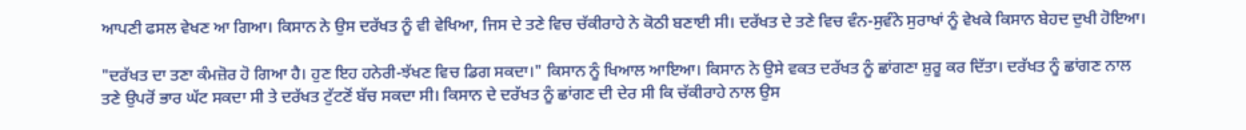ਆਪਣੀ ਫਸਲ ਵੇਖਣ ਆ ਗਿਆ। ਕਿਸਾਨ ਨੇ ਉਸ ਦਰੱਖਤ ਨੂੰ ਵੀ ਵੇਖਿਆ, ਜਿਸ ਦੇ ਤਣੇ ਵਿਚ ਚੱਕੀਰਾਹੇ ਨੇ ਕੋਠੀ ਬਣਾਈ ਸੀ। ਦਰੱਖਤ ਦੇ ਤਣੇ ਵਿਚ ਵੰਨ-ਸੁਵੰਨੇ ਸੁਰਾਖਾਂ ਨੂੰ ਵੇਖਕੇ ਕਿਸਾਨ ਬੇਹਦ ਦੁਖੀ ਹੋਇਆ।

"ਦਰੱਖਤ ਦਾ ਤਣਾ ਕੰਮਜ਼ੋਰ ਹੋ ਗਿਆ ਹੈ। ਹੁਣ ਇਹ ਹਨੇਰੀ-ਝੱਖਣ ਵਿਚ ਡਿਗ ਸਕਦਾ।" ਕਿਸਾਨ ਨੂੰ ਖਿਆਲ ਆਇਆ। ਕਿਸਾਨ ਨੇ ਉਸੇ ਵਕਤ ਦਰੱਖਤ ਨੂੰ ਛਾਂਗਣਾ ਸ਼ੁਰੂ ਕਰ ਦਿੱਤਾ। ਦਰੱਖਤ ਨੂੰ ਛਾਂਗਣ ਨਾਲ ਤਣੇ ਉਪਰੋਂ ਭਾਰ ਘੱਟ ਸਕਦਾ ਸੀ ਤੇ ਦਰੱਖਤ ਟੁੱਟਣੋਂ ਬੱਚ ਸਕਦਾ ਸੀ। ਕਿਸਾਨ ਦੇ ਦਰੱਖਤ ਨੂੰ ਛਾਂਗਣ ਦੀ ਦੇਰ ਸੀ ਕਿ ਚੱਕੀਰਾਹੇ ਨਾਲ ਉਸ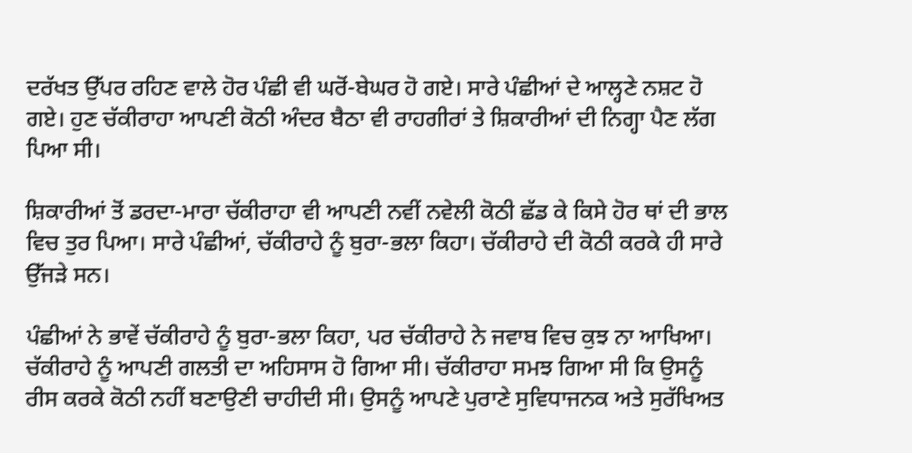ਦਰੱਖਤ ਉੱਪਰ ਰਹਿਣ ਵਾਲੇ ਹੋਰ ਪੰਛੀ ਵੀ ਘਰੋਂ-ਬੇਘਰ ਹੋ ਗਏ। ਸਾਰੇ ਪੰਛੀਆਂ ਦੇ ਆਲ੍ਹਣੇ ਨਸ਼ਟ ਹੋ ਗਏ। ਹੁਣ ਚੱਕੀਰਾਹਾ ਆਪਣੀ ਕੋਠੀ ਅੰਦਰ ਬੈਠਾ ਵੀ ਰਾਹਗੀਰਾਂ ਤੇ ਸ਼ਿਕਾਰੀਆਂ ਦੀ ਨਿਗ੍ਹਾ ਪੈਣ ਲੱਗ ਪਿਆ ਸੀ।

ਸ਼ਿਕਾਰੀਆਂ ਤੋਂ ਡਰਦਾ-ਮਾਰਾ ਚੱਕੀਰਾਹਾ ਵੀ ਆਪਣੀ ਨਵੀਂ ਨਵੇਲੀ ਕੋਠੀ ਛੱਡ ਕੇ ਕਿਸੇ ਹੋਰ ਥਾਂ ਦੀ ਭਾਲ ਵਿਚ ਤੁਰ ਪਿਆ। ਸਾਰੇ ਪੰਛੀਆਂ, ਚੱਕੀਰਾਹੇ ਨੂੰ ਬੁਰਾ-ਭਲਾ ਕਿਹਾ। ਚੱਕੀਰਾਹੇ ਦੀ ਕੋਠੀ ਕਰਕੇ ਹੀ ਸਾਰੇ ਉੱਜੜੇ ਸਨ।

ਪੰਛੀਆਂ ਨੇ ਭਾਵੇਂ ਚੱਕੀਰਾਹੇ ਨੂੰ ਬੁਰਾ-ਭਲਾ ਕਿਹਾ, ਪਰ ਚੱਕੀਰਾਹੇ ਨੇ ਜਵਾਬ ਵਿਚ ਕੁਝ ਨਾ ਆਖਿਆ। ਚੱਕੀਰਾਹੇ ਨੂੰ ਆਪਣੀ ਗਲਤੀ ਦਾ ਅਹਿਸਾਸ ਹੋ ਗਿਆ ਸੀ। ਚੱਕੀਰਾਹਾ ਸਮਝ ਗਿਆ ਸੀ ਕਿ ਉਸਨੂੰ ਰੀਸ ਕਰਕੇ ਕੋਠੀ ਨਹੀਂ ਬਣਾਉਣੀ ਚਾਹੀਦੀ ਸੀ। ਉਸਨੂੰ ਆਪਣੇ ਪੁਰਾਣੇ ਸੁਵਿਧਾਜਨਕ ਅਤੇ ਸੁਰੱਖਿਅਤ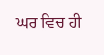ਘਰ ਵਿਚ ਹੀ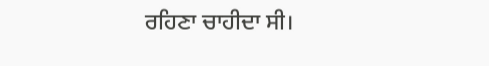ਰਹਿਣਾ ਚਾਹੀਦਾ ਸੀ।